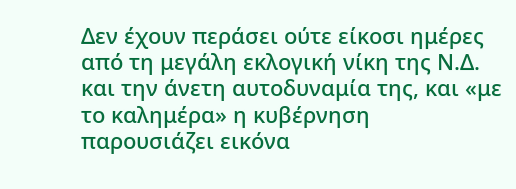Δεν έχουν περάσει ούτε είκοσι ημέρες από τη μεγάλη εκλογική νίκη της Ν.Δ. και την άνετη αυτοδυναμία της, και «με το καλημέρα» η κυβέρνηση παρουσιάζει εικόνα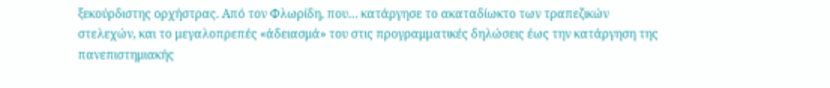ξεκούρδιστης ορχήστρας. Από τον Φλωρίδη, που… κατάργησε το ακαταδίωκτο των τραπεζικών στελεχών, και το μεγαλοπρεπές «άδειασμά» του στις προγραμματικές δηλώσεις έως την κατάργηση της πανεπιστημιακής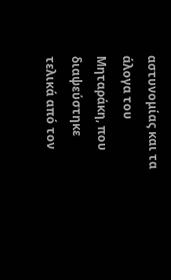αστυνομίας και τα άλογα του Μηταράκη, που διαψεύστηκε τελικά από τον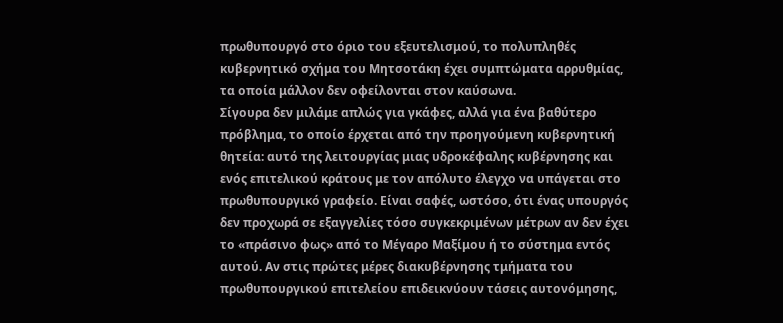πρωθυπουργό στο όριο του εξευτελισμού, το πολυπληθές κυβερνητικό σχήμα του Μητσοτάκη έχει συμπτώματα αρρυθμίας, τα οποία μάλλον δεν οφείλονται στον καύσωνα.
Σίγουρα δεν μιλάμε απλώς για γκάφες, αλλά για ένα βαθύτερο πρόβλημα, το οποίο έρχεται από την προηγούμενη κυβερνητική θητεία: αυτό της λειτουργίας μιας υδροκέφαλης κυβέρνησης και ενός επιτελικού κράτους με τον απόλυτο έλεγχο να υπάγεται στο πρωθυπουργικό γραφείο. Είναι σαφές, ωστόσο, ότι ένας υπουργός δεν προχωρά σε εξαγγελίες τόσο συγκεκριμένων μέτρων αν δεν έχει το «πράσινο φως» από το Μέγαρο Μαξίμου ή το σύστημα εντός αυτού. Αν στις πρώτες μέρες διακυβέρνησης τμήματα του πρωθυπουργικού επιτελείου επιδεικνύουν τάσεις αυτονόμησης,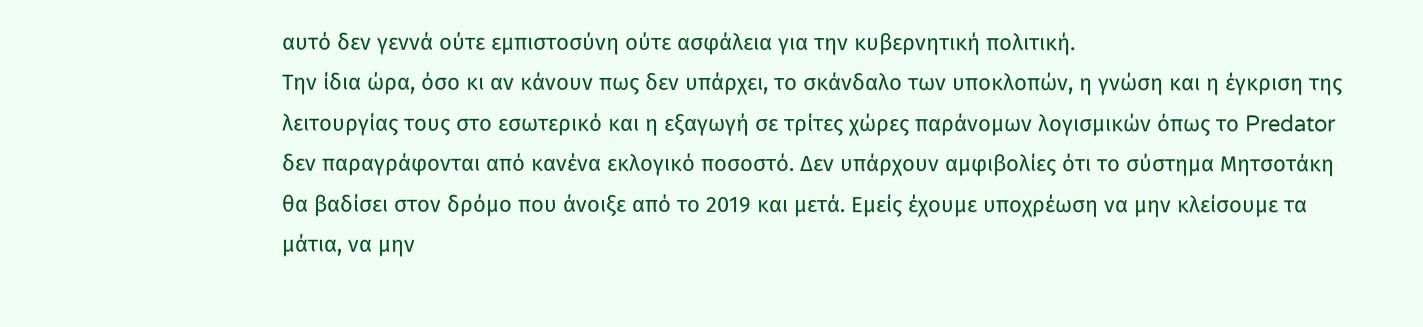αυτό δεν γεννά ούτε εμπιστοσύνη ούτε ασφάλεια για την κυβερνητική πολιτική.
Την ίδια ώρα, όσο κι αν κάνουν πως δεν υπάρχει, το σκάνδαλο των υποκλοπών, η γνώση και η έγκριση της λειτουργίας τους στο εσωτερικό και η εξαγωγή σε τρίτες χώρες παράνομων λογισμικών όπως το Predator δεν παραγράφονται από κανένα εκλογικό ποσοστό. Δεν υπάρχουν αμφιβολίες ότι το σύστημα Μητσοτάκη θα βαδίσει στον δρόμο που άνοιξε από το 2019 και μετά. Εμείς έχουμε υποχρέωση να μην κλείσουμε τα μάτια, να μην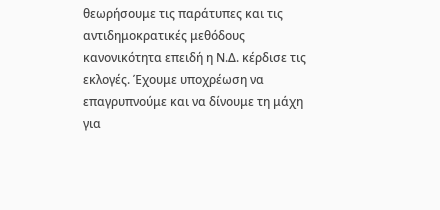θεωρήσουμε τις παράτυπες και τις αντιδημοκρατικές μεθόδους κανονικότητα επειδή η Ν.Δ. κέρδισε τις εκλογές. Έχουμε υποχρέωση να επαγρυπνούμε και να δίνουμε τη μάχη για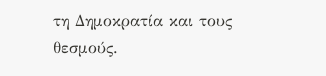τη Δημοκρατία και τους θεσμούς.